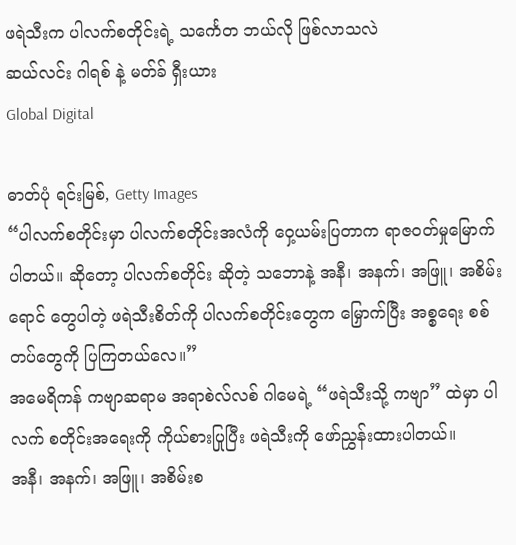ဖရဲသီးက ပါလက်စတိုင်းရဲ့ သင်္ကေတ ဘယ်လို ဖြစ်လာသလဲ
ဆယ်လင်း ဂါရစ် နဲ့ မတ်ခ် ရှီးယား
Global Digital

ဓာတ်ပုံ ရင်းမြစ်, Getty Images
“ပါလက်စတိုင်းမှာ ပါလက်စတိုင်းအလံကို ဝှေ့ယမ်းပြတာက ရာဇဝတ်မှုမြောက် ပါတယ်။ ဆိုတော့ ပါလက်စတိုင်း ဆိုတဲ့ သဘောနဲ့ အနီ၊ အနက်၊ အဖြူ၊ အစိမ်းရောင် တွေပါတဲ့ ဖရဲသီးစိတ်ကို ပါလက်စတိုင်းတွေက မြှောက်ပြီး အစ္စရေး စစ်တပ်တွေကို ပြကြတယ်လေ။”
အမေရိကန် ကဗျာဆရာမ အရာစဲလ်လစ် ဂါမေရဲ့ “ဖရဲသီးသို့ ကဗျာ” ထဲမှာ ပါလက် စတိုင်းအရေးကို ကိုယ်စားပြုပြီး ဖရဲသီးကို ဖော်ညွှန်းထားပါတယ်။
အနီ၊ အနက်၊ အဖြူ၊ အစိမ်းစ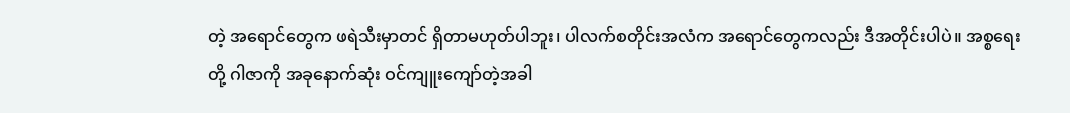တဲ့ အရောင်တွေက ဖရဲသီးမှာတင် ရှိတာမဟုတ်ပါဘူး၊ ပါလက်စတိုင်းအလံက အရောင်တွေကလည်း ဒီအတိုင်းပါပဲ။ အစ္စရေးတို့ ဂါဇာကို အခုနောက်ဆုံး ဝင်ကျူးကျော်တဲ့အခါ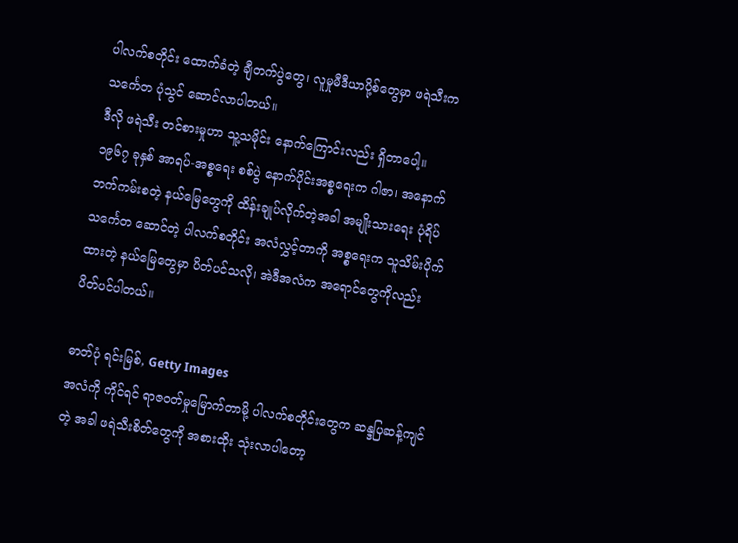ပါလက်စတိုင်း ထောက်ခံတဲ့ ချီတက်ပွဲတွေ၊ လူမှုမီဒီယာပို့စ်တွေမှာ ဖရဲသီးက သင်္ကေတ ပုံသွင် ဆောင်လာပါတယ်။
ဒီလို ဖရဲသီး တင်စားမှုဟာ သူ့သမိုင်း နောက်ကြောင်းလည်း ရှိတာပေါ့။
၁၉၆၇ ခုနှစ် အာရပ်-အစ္စရေး စစ်ပွဲ နောက်ပိုင်းအစ္စရေးက ဂါဇာ၊ အနောက်ဘက်ကမ်းစတဲ့ နယ်မြေတွေကို ထိန်းချုပ်လိုက်တဲ့အခါ အမျိုးသားရေး ပုံရိပ် သင်္ကေတ ဆောင်တဲ့ ပါလက်စတိုင်း အလံလွှင့်တာကို အစ္စရေးက သူသိမ်းပိုက်ထားတဲ့ နယ်မြေတွေမှာ ပိတ်ပင်သလို၊ အဲဒီအလံက အရောင်တွေကိုလည်း ပိတ်ပင်ပါတယ်။

ဓာတ်ပုံ ရင်းမြစ်, Getty Images
အလံကို ကိုင်ရင် ရာဇဝတ်မှုမြောက်တာမို့ ပါလက်စတိုင်းတွေက ဆန္ဒပြဆန့်ကျင်တဲ့ အခါ ဖရဲသီးစိတ်တွေကို အစားထိုး သုံးလာပါတော့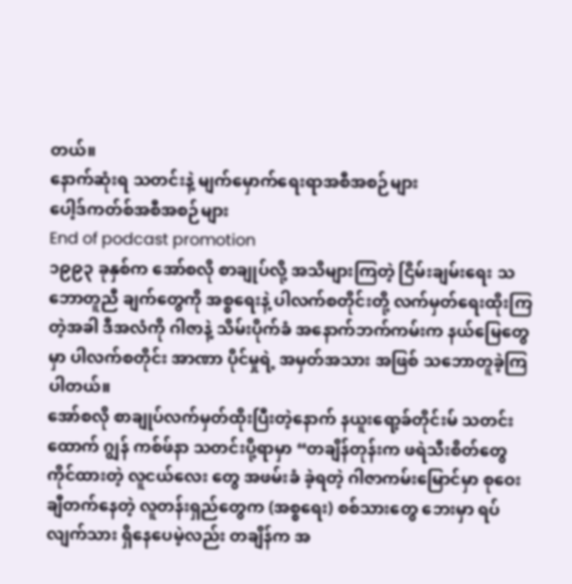တယ်။
နောက်ဆုံးရ သတင်းနဲ့ မျက်မှောက်ရေးရာအစီအစဉ်များ
ပေါ့ဒ်ကတ်စ်အစီအစဉ်များ
End of podcast promotion
၁၉၉၃ ခုနှစ်က အော်စလို စာချုပ်လို့ အသိများကြတဲ့ ငြိမ်းချမ်းရေး သဘောတူညီ ချက်တွေကို အစ္စရေးနဲ့ ပါလက်စတိုင်းတို့ လက်မှတ်ရေးထိုးကြတဲ့အခါ ဒီအလံကို ဂါဇာနဲ့ သိမ်းပိုက်ခံ အနောက်ဘက်ကမ်းက နယ်မြေတွေမှာ ပါလက်စတိုင်း အာဏာ ပိုင်မှုရဲ့ အမှတ်အသား အဖြစ် သဘောတူခဲ့ကြပါတယ်။
အော်စလို စာချုပ်လက်မှတ်ထိုးပြီးတဲ့နောက် နယူးရော့ခ်တိုင်းမ် သတင်းထောက် ဂျွန် ကစ်ဖ်နာ သတင်းပို့ရာမှာ “တချိန်တုန်းက ဖရဲသီးစိတ်တွေ ကိုင်ထားတဲ့ လူငယ်လေး တွေ အဖမ်းခံ ခဲ့ရတဲ့ ဂါဇာကမ်းမြောင်မှာ စုဝေးချီတက်နေတဲ့ လူတန်းရှည်တွေက (အစ္စရေး) စစ်သားတွေ ဘေးမှာ ရပ်လျက်သား ရှိနေပေမဲ့လည်း တချိန်က အ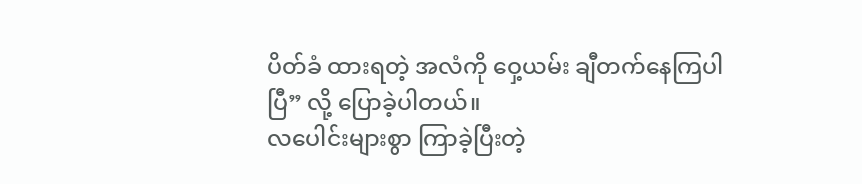ပိတ်ခံ ထားရတဲ့ အလံကို ဝှေ့ယမ်း ချီတက်နေကြပါပြီ” လို့ ပြောခဲ့ပါတယ်။
လပေါင်းများစွာ ကြာခဲ့ပြီးတဲ့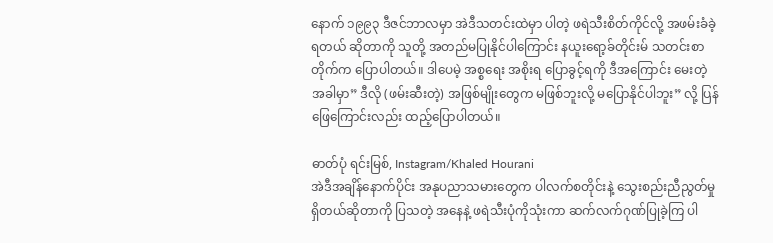နောက် ၁၉၉၃ ဒီဇင်ဘာလမှာ အဲဒီသတင်းထဲမှာ ပါတဲ့ ဖရဲသီးစိတ်ကိုင်လို့ အဖမ်းခံခဲ့ရတယ် ဆိုတာကို သူတို့ အတည်မပြုနိုင်ပါကြောင်း နယူးရော့ခ်တိုင်းမ် သတင်းစာတိုက်က ပြောပါတယ်။ ဒါပေမဲ့ အစ္စရေး အစိုးရ ပြောခွင့်ရကို ဒီအကြောင်း မေးတဲ့ အခါမှာ” ဒီလို (ဖမ်းဆီးတဲ့) အဖြစ်မျိုးတွေက မဖြစ်ဘူးလို့ မပြောနိုင်ပါဘူး” လို့ ပြန်ဖြေကြောင်းလည်း ထည့်ပြောပါတယ်။

ဓာတ်ပုံ ရင်းမြစ်, Instagram/Khaled Hourani
အဲဒီအချိန်နောက်ပိုင်း အနုပညာသမားတွေက ပါလက်စတိုင်းနဲ့ သွေးစည်းညီညွတ်မှု ရှိတယ်ဆိုတာကို ပြသတဲ့ အနေနဲ့ ဖရဲသီးပုံကိုသုံးကာ ဆက်လက်ဂုဏ်ပြုခဲ့ကြ ပါ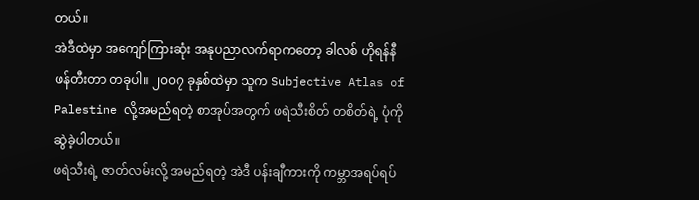တယ်။
အဲဒီထဲမှာ အကျော်ကြားဆုံး အနုပညာလက်ရာကတော့ ခါလစ် ဟိုရန်နီ ဖန်တီးတာ တခုပါ။ ၂၀၀၇ ခုနှစ်ထဲမှာ သူက Subjective Atlas of Palestine လို့အမည်ရတဲ့ စာအုပ်အတွက် ဖရဲသီးစိတ် တစိတ်ရဲ့ ပုံကို ဆွဲခဲ့ပါတယ်။
ဖရဲသီးရဲ့ ဇာတ်လမ်းလို့ အမည်ရတဲ့ အဲဒီ ပန်းချီကားကို ကမ္ဘာအရပ်ရပ်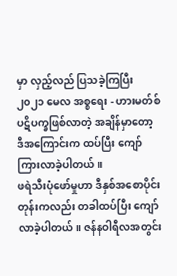မှာ လှည့်လည် ပြသခဲ့ကြပြီး ၂၀၂၁ မေလ အစ္စရေး - ဟားမတ်စ် ပဋိပက္ခဖြစ်လာတဲ့ အချိန်မှာတော့ ဒီအကြောင်းက ထပ်ပြီး ကျော်ကြားလာခဲ့ပါတယ်။
ဖရဲသီးပုံဖော်မှုဟာ ဒီနှစ်အစောပိုင်းတုန်းကလည်း တခါထပ်ပြီး ကျော်လာခဲ့ပါတယ်။ ဇန်နဝါရီလအတွင်း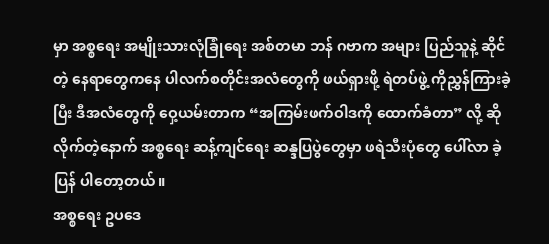မှာ အစ္စရေး အမျိုးသားလုံခြုံရေး အစ်တမာ ဘန် ဂဗာက အများ ပြည်သူနဲ့ ဆိုင်တဲ့ နေရာတွေကနေ ပါလက်စတိုင်းအလံတွေကို ဖယ်ရှားဖို့ ရဲတပ်ဖွဲ့ ကိုညွှန်ကြားခဲ့ပြီး ဒီအလံတွေကို ဝှေ့ယမ်းတာက “အကြမ်းဖက်ဝါဒကို ထောက်ခံတာ” လို့ ဆိုလိုက်တဲ့နောက် အစ္စရေး ဆန့်ကျင်ရေး ဆန္ဒပြပွဲတွေမှာ ဖရဲသီးပုံတွေ ပေါ်လာ ခဲ့ပြန် ပါတော့တယ်။
အစ္စရေး ဥပဒေ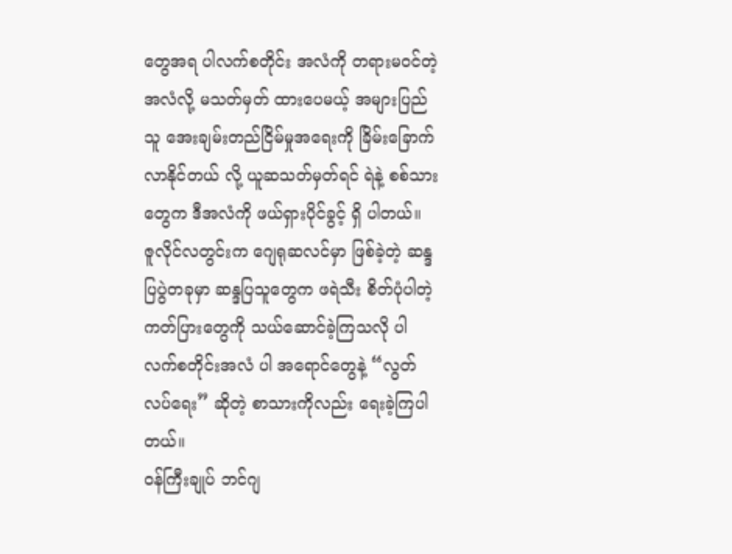တွေအရ ပါလက်စတိုင်း အလံကို တရားမဝင်တဲ့ အလံလို့ မသတ်မှတ် ထားပေမယ့် အများပြည်သူ အေးချမ်းတည်ငြိမ်မှုအရေးကို ခြိမ်းခြောက်လာနိုင်တယ် လို့ ယူဆသတ်မှတ်ရင် ရဲနဲ့ စစ်သားတွေက ဒီအလံကို ဖယ်ရှားပိုင်ခွင့် ရှိ ပါတယ်။
ဇူလိုင်လတွင်းက ဂျေရုဆလင်မှာ ဖြစ်ခဲ့တဲ့ ဆန္ဒပြပွဲတခုမှာ ဆန္ဒပြသူတွေက ဖရဲသီး စိတ်ပုံပါတဲ့ ကတ်ပြားတွေကို သယ်ဆောင်ခဲ့ကြသလို ပါလက်စတိုင်းအလံ ပါ အရောင်တွေနဲ့ “လွတ်လပ်ရေး” ဆိုတဲ့ စာသားကိုလည်း ရေးခဲ့ကြပါတယ်။
ဝန်ကြီးချုပ် ဘင်ဂျ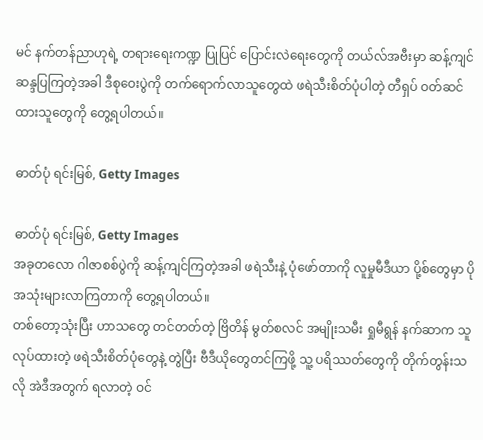မင် နက်တန်ညာဟုရဲ့ တရားရေးကဏ္ဍ ပြုပြင် ပြောင်းလဲရေးတွေကို တယ်လ်အဗီးမှာ ဆန့်ကျင်ဆန္ဒပြကြတဲ့အခါ ဒီစုဝေးပွဲကို တက်ရောက်လာသူတွေထဲ ဖရဲသီးစိတ်ပုံပါတဲ့ တီရှပ် ဝတ်ဆင်ထားသူတွေကို တွေ့ရပါတယ်။

ဓာတ်ပုံ ရင်းမြစ်, Getty Images

ဓာတ်ပုံ ရင်းမြစ်, Getty Images
အခုတလော ဂါဇာစစ်ပွဲကို ဆန့်ကျင်ကြတဲ့အခါ ဖရဲသီးနဲ့ ပုံဖော်တာကို လူမှုမီဒီယာ ပို့စ်တွေမှာ ပိုအသုံးများလာကြတာကို တွေ့ရပါတယ်။
တစ်တော့သုံးပြီး ဟာသတွေ တင်တတ်တဲ့ ဗြိတိန် မွတ်စလင် အမျိုးသမီး ရှုမီရွန် နက်ဆာက သူလုပ်ထားတဲ့ ဖရဲသီးစိတ်ပုံတွေနဲ့ တွဲပြီး ဗီဒီယိုတွေတင်ကြဖို့ သူ့ ပရိဿတ်တွေကို တိုက်တွန်းသလို အဲဒီအတွက် ရလာတဲ့ ဝင်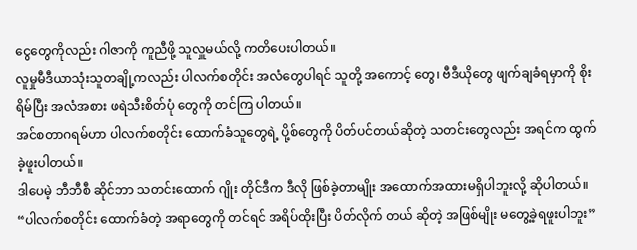ငွေတွေကိုလည်း ဂါဇာကို ကူညီဖို့ သူလှူမယ်လို့ ကတိပေးပါတယ်။
လူမှုမီဒီယာသုံးသူတချို့ကလည်း ပါလက်စတိုင်း အလံတွေပါရင် သူတို့ အကောင့် တွေ၊ ဗီဒီယိုတွေ ဖျက်ချခံရမှာကို စိုးရိမ်ပြီး အလံအစား ဖရဲသီးစိတ်ပုံ တွေကို တင်ကြ ပါတယ်။
အင်စတာဂရမ်ဟာ ပါလက်စတိုင်း ထောက်ခံသူတွေရဲ့ ပို့စ်တွေကို ပိတ်ပင်တယ်ဆိုတဲ့ သတင်းတွေလည်း အရင်က ထွက်ခဲ့ဖူးပါတယ်။
ဒါပေမဲ့ ဘီဘီစီ ဆိုင်ဘာ သတင်းထောက် ဂျိုး တိုင်ဒီက ဒီလို ဖြစ်ခဲ့တာမျိုး အထောက်အထားမရှိပါဘူးလို့ ဆိုပါတယ်။
“ပါလက်စတိုင်း ထောက်ခံတဲ့ အရာတွေကို တင်ရင် အရိပ်ထိုးပြီး ပိတ်လိုက် တယ် ဆိုတဲ့ အဖြစ်မျိုး မတွေ့ခဲ့ရဖူးပါဘူး”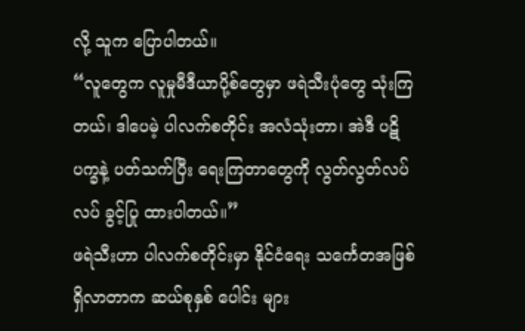လို့ သူက ပြောပါတယ်။
“လူတွေက လူမှုမီဒီယာပို့စ်တွေမှာ ဖရဲသီးပုံတွေ သုံးကြတယ်၊ ဒါပေမဲ့ ပါလက်စတိုင်း အလံသုံးတာ၊ အဲဒီ ပဋိပက္ခနဲ့ ပတ်သက်ပြီး ရေးကြတာတွေကို လွတ်လွတ်လပ်လပ် ခွင့်ပြု ထားပါတယ်။”
ဖရဲသီးဟာ ပါလက်စတိုင်းမှာ နိုင်ငံရေး သင်္ကေတအဖြစ် ရှိလာတာက ဆယ်စုနှစ် ပေါင်း များ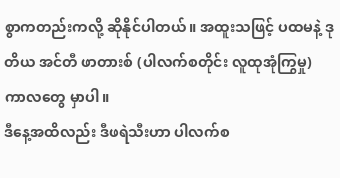စွာကတည်းကလို့ ဆိုနိုင်ပါတယ်။ အထူးသဖြင့် ပထမနဲ့ ဒုတိယ အင်တီ ဖာတားစ် (ပါလက်စတိုင်း လူထုအုံကြွမှု) ကာလတွေ မှာပါ။
ဒီနေ့အထိလည်း ဒီဖရဲသီးဟာ ပါလက်စ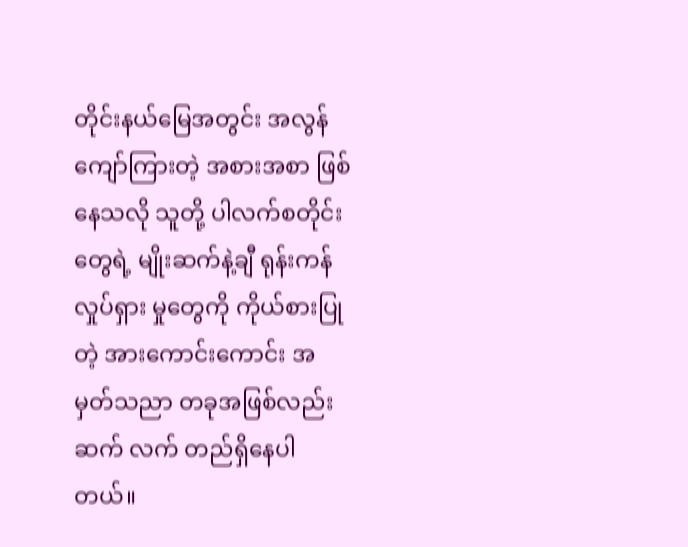တိုင်းနယ်မြေအတွင်း အလွန်ကျော်ကြားတဲ့ အစားအစာ ဖြစ်နေသလို သူတို့ ပါလက်စတိုင်းတွေရဲ့ မျိုးဆက်နဲ့ချီ ရုန်းကန် လှုပ်ရှား မှုတွေကို ကိုယ်စားပြုတဲ့ အားကောင်းကောင်း အမှတ်သညာ တခုအဖြစ်လည်း ဆက် လက် တည်ရှိနေပါတယ်။